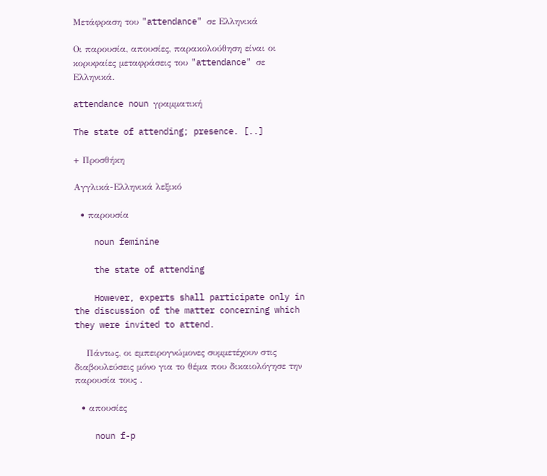Μετάφραση του "attendance" σε Ελληνικά

Οι παρουσία, απουσίες, παρακολούθηση είναι οι κορυφαίες μεταφράσεις του "attendance" σε Ελληνικά.

attendance noun γραμματική

The state of attending; presence. [..]

+ Προσθήκη

Αγγλικά-Ελληνικά λεξικό

  • παρουσία

    noun feminine

    the state of attending

    However, experts shall participate only in the discussion of the matter concerning which they were invited to attend.

    Πάντως, οι εμπειρογνώμονες συμμετέχουν στις διαβουλεύσεις μόνο για το θέμα που δικαιολόγησε την παρουσία τους .

  • απουσίες

    noun f-p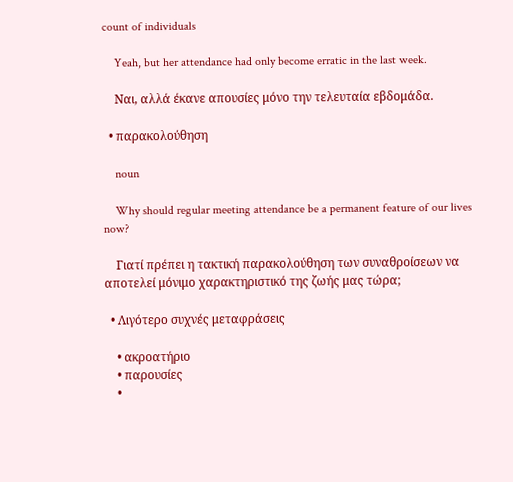count of individuals

    Yeah, but her attendance had only become erratic in the last week.

    Ναι, αλλά έκανε απουσίες μόνο την τελευταία εβδομάδα.

  • παρακολούθηση

    noun

    Why should regular meeting attendance be a permanent feature of our lives now?

    Γιατί πρέπει η τακτική παρακολούθηση των συναθροίσεων να αποτελεί μόνιμο χαρακτηριστικό της ζωής μας τώρα;

  • Λιγότερο συχνές μεταφράσεις

    • ακροατήριο
    • παρουσίες
    •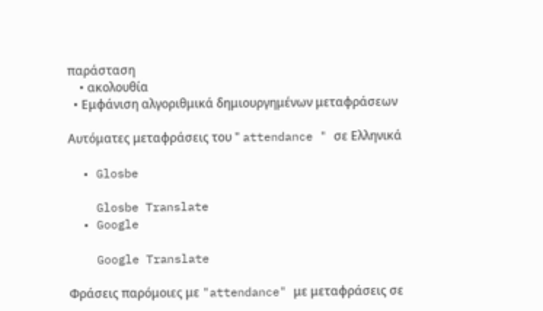παράσταση
    • ακολουθία
  • Εμφάνιση αλγοριθμικά δημιουργημένων μεταφράσεων

Αυτόματες μεταφράσεις του " attendance " σε Ελληνικά

  • Glosbe

    Glosbe Translate
  • Google

    Google Translate

Φράσεις παρόμοιες με "attendance" με μεταφράσεις σε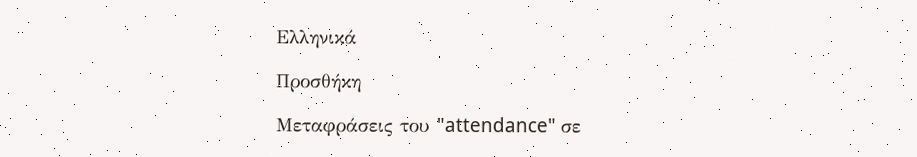Ελληνικά

Προσθήκη

Μεταφράσεις του "attendance" σε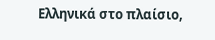Ελληνικά στο πλαίσιο,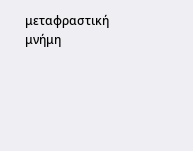μεταφραστική μνήμη